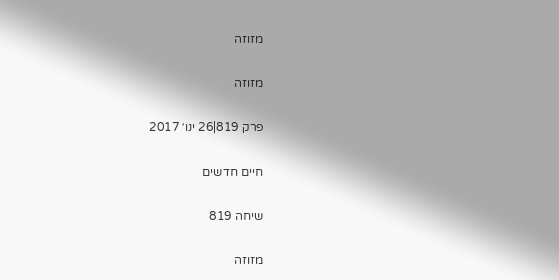מזוזה

מזוזה

פרק 819|26 ינו׳ 2017

חיים חדשים

שיחה 819

מזוזה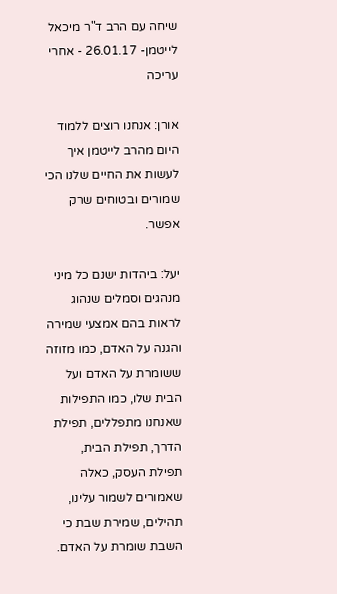שיחה עם הרב ד"ר מיכאל לייטמן- 26.01.17 - אחרי עריכה

אורן: אנחנו רוצים ללמוד היום מהרב לייטמן איך לעשות את החיים שלנו הכי שמורים ובטוחים שרק אפשר.

יעל: ביהדות ישנם כל מיני מנהגים וסמלים שנהוג לראות בהם אמצעי שמירה והגנה על האדם, כמו מזוזה ששומרת על האדם ועל הבית שלו, כמו התפילות שאנחנו מתפללים, תפילת הדרך, תפילת הבית, תפילת העסק, כאלה שאמורים לשמור עלינו, תהילים, שמירת שבת כי השבת שומרת על האדם.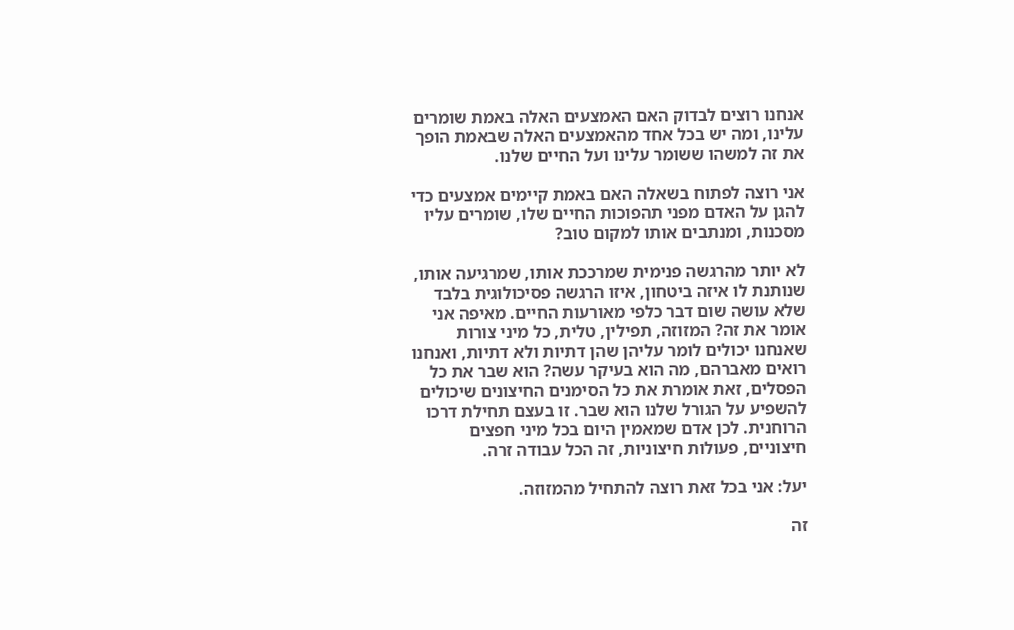אנחנו רוצים לבדוק האם האמצעים האלה באמת שומרים עלינו, ומה יש בכל אחד מהאמצעים האלה שבאמת הופך את זה למשהו ששומר עלינו ועל החיים שלנו.

אני רוצה לפתוח בשאלה האם באמת קיימים אמצעים כדי להגן על האדם מפני תהפוכות החיים שלו, שומרים עליו מסכנות, ומנתבים אותו למקום טוב?

לא יותר מהרגשה פנימית שמרככת אותו, שמרגיעה אותו, שנותנת לו איזה ביטחון, איזו הרגשה פסיכולוגית בלבד שלא עושה שום דבר כלפי מאורעות החיים. מאיפה אני אומר את זה? המזוזה, תפילין, טלית, כל מיני צורות שאנחנו יכולים לומר עליהן שהן דתיות ולא דתיות, ואנחנו רואים מאברהם, מה הוא בעיקר עשה? הוא שבר את כל הפסלים, זאת אומרת את כל הסימנים החיצונים שיכולים להשפיע על הגורל שלנו הוא שבר. זו בעצם תחילת דרכו הרוחנית. לכן אדם שמאמין היום בכל מיני חפצים חיצוניים, פעולות חיצוניות, זה הכל עבודה זרה.

יעל: אני בכל זאת רוצה להתחיל מהמזוזה.

זה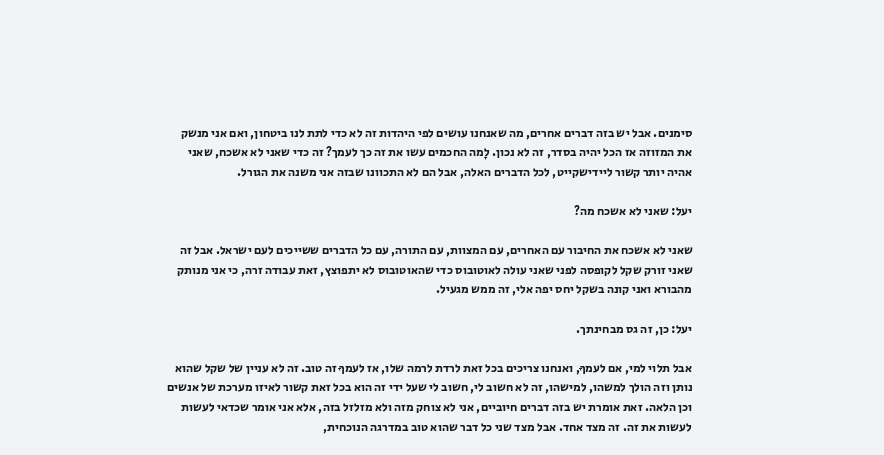סימנים. אבל יש בזה דברים אחרים, מה שאנחנו עושים לפי היהדות זה לא כדי לתת לנו ביטחון, ואם אני מנשק את המזוזה אז הכל יהיה בסדר, זה לא נכון. לָמה החכמים עשו את זה כך לעמך? זה כדי שאני לא אשכח, שאני אהיה יותר קשור ליידישקייט, לכל הדברים האלה, אבל הם לא התכוונו שבזה אני משנה את הגורל.

יעל: שאני לא אשכח מה?

שאני לא אשכח את החיבור עם האחרים, עם המצוות, עם התורה, עם כל הדברים ששייכים לעם ישראל. אבל זה שאני זורק שקל לקופסה לפני שאני עולה לאוטובוס כדי שהאוטובוס לא יתפוצץ, זאת עבודה זרה, כי אני מנותק מהבורא ואני קונה בשקל יחס יפה אלי, זה ממש מגעיל.

יעל: כן, זה גס מבחינתך.

אבל תלוי למי, אם לעמךָ, ואנחנו צריכים בכל זאת לרדת לרמה שלו, אז לעמךָ זה טוב. זה לא עניין של שקל שהוא נותן וזה הולך למשהו, למישהו, זה לא חשוב לי, חשוב לי שעל ידי זה הוא בכל זאת קשור לאיזו מערכת של אנשים וכן הלאה. זאת אומרת יש בזה דברים חיוביים, אני לא צוחק מזה ולא מזלזל בזה, אלא אני אומר שכדאי לעשות לעשות את זה. זה מצד אחד. אבל מצד שני כל דבר שהוא טוב במדרגה הנוכחית,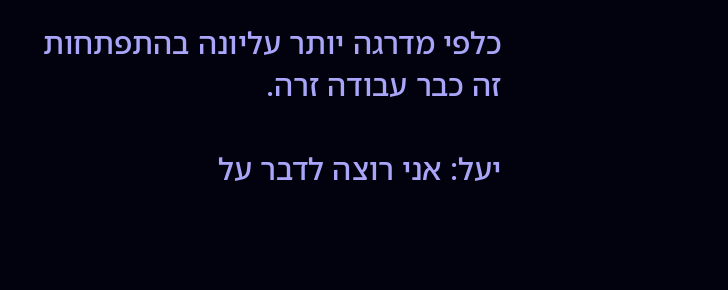כלפי מדרגה יותר עליונה בהתפתחות זה כבר עבודה זרה.

יעל: אני רוצה לדבר על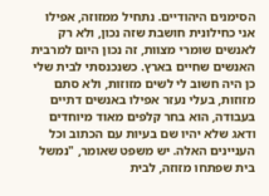הסימנים היהודיים. נתחיל ממזוזה, אפילו אני כחילונית חושבת שזה נכון, ולא רק לאנשים שומרי מצוות, זה נכון היום למרבית האנשים שחיים בארץ. כשנכנסתי לבית שלי כן היה חשוב לי לשים מזוזות, ולא סתם מזוזות, בעלי נעזר אפילו באנשים דתיים בעבודה, הוא בחר קלפים מאוד מיוחדים ודאג שלא יהיו שם בעיות עם הכתוב וכל העניינים האלה. יש משפט שאומר, "נמשל בית שפתחו מזוזה, לבית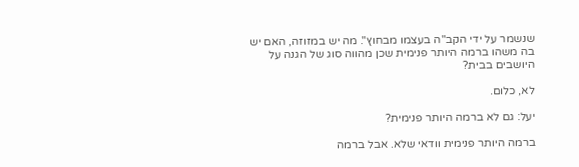שנשמר על ידי הקב"ה בעצמו מבחוץ". מה יש במזוזה, האם יש בה משהו ברמה היותר פנימית שכן מהווה סוג של הגנה על היושבים בבית?

לא, כלום.

יעל: גם לא ברמה היותר פנימית?

ברמה היותר פנימית וודאי שלא. אבל ברמה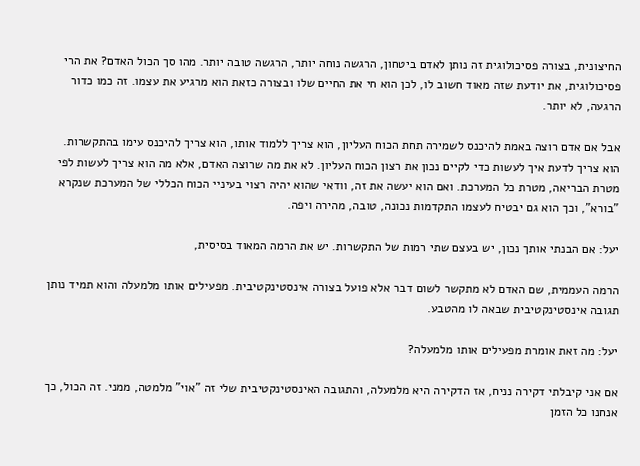החיצונית, בצורה פסיכולוגית זה נותן לאדם ביטחון, הרגשה נוחה יותר, הרגשה טובה יותר. מהו סך הכול האדם? את הרי פסיכולוגית, את יודעת שזה מאוד חשוב לו, לכן הוא חי את החיים שלו ובצורה כזאת הוא מרגיע את עצמו. זה כמו כדור הרגעה, לא יותר.

אבל אם אדם רוצה באמת להיכנס לשמירה תחת הכוח העליון, הוא צריך ללמוד אותו, הוא צריך להיכנס עימו בהתקשרות. הוא צריך לדעת איך לעשות כדי לקיים נכון את רצון הכוח העליון. לא את מה שרוצה האדם, אלא מה הוא צריך לעשות לפי מטרת הבריאה, מטרת כל המערכת. ואם הוא יעשה את זה, וודאי שהוא יהיה רצוי בעיניי הכוח הכללי של המערכת שנקרא "בורא", וכך הוא גם יבטיח לעצמו התקדמות נכונה, טובה, מהירה ויפה.

יעל: אם הבנתי אותך נכון, יש בעצם שתי רמות של התקשרות. יש את הרמה המאוד בסיסית,

הרמה העממית, שם האדם לא מתקשר לשום דבר אלא פועל בצורה אינסטינקטיבית. מפעילים אותו מלמעלה והוא תמיד נותן תגובה אינסטינקטיבית שבאה לו מהטבע.

יעל: מה זאת אומרת מפעילים אותו מלמעלה?

אם אני קיבלתי דקירה נניח, אז הדקירה היא מלמעלה, והתגובה האינסטינקטיבית שלי זה "אוי" מלמטה, ממני. זה הכול, כך אנחנו כל הזמן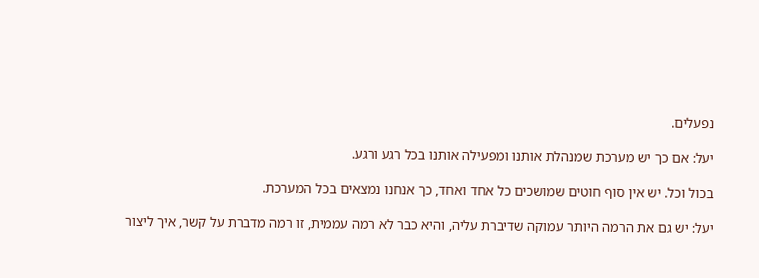נפעלים.

יעל: אם כך יש מערכת שמנהלת אותנו ומפעילה אותנו בכל רגע ורגע.

בכול וכל. יש אין סוף חוטים שמושכים כל אחד ואחד, כך אנחנו נמצאים בכל המערכת.

יעל: יש גם את הרמה היותר עמוקה שדיברת עליה, והיא כבר לא רמה עממית, זו רמה מדברת על קשר, איך ליצור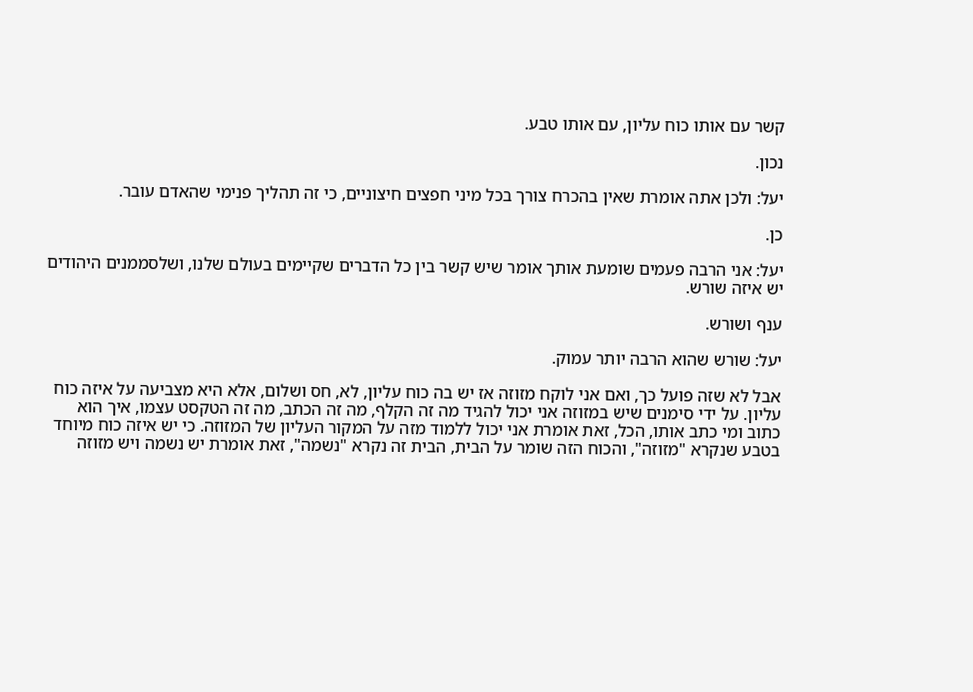קשר עם אותו כוח עליון, עם אותו טבע.

נכון.

יעל: ולכן אתה אומרת שאין בהכרח צורך בכל מיני חפצים חיצוניים, כי זה תהליך פנימי שהאדם עובר.

כן.

יעל: אני הרבה פעמים שומעת אותך אומר שיש קשר בין כל הדברים שקיימים בעולם שלנו, ושלסממנים היהודים יש איזה שורש.

ענף ושורש.

יעל: שורש שהוא הרבה יותר עמוק.

אבל לא שזה פועל כך, ואם אני לוקח מזוזה אז יש בה כוח עליון, לא, חס ושלום, אלא היא מצביעה על איזה כוח עליון. על ידי סימנים שיש במזוזה אני יכול להגיד מה זה הקלף, מה זה הכתב, מה זה הטקסט עצמו, איך הוא כתוב ומי כתב אותו, הכל, זאת אומרת אני יכול ללמוד מזה על המקור העליון של המזוזה. כי יש איזה כוח מיוחד בטבע שנקרא "מזוזה", והכוח הזה שומר על הבית, הבית זה נקרא "נשמה", זאת אומרת יש נשמה ויש מזוזה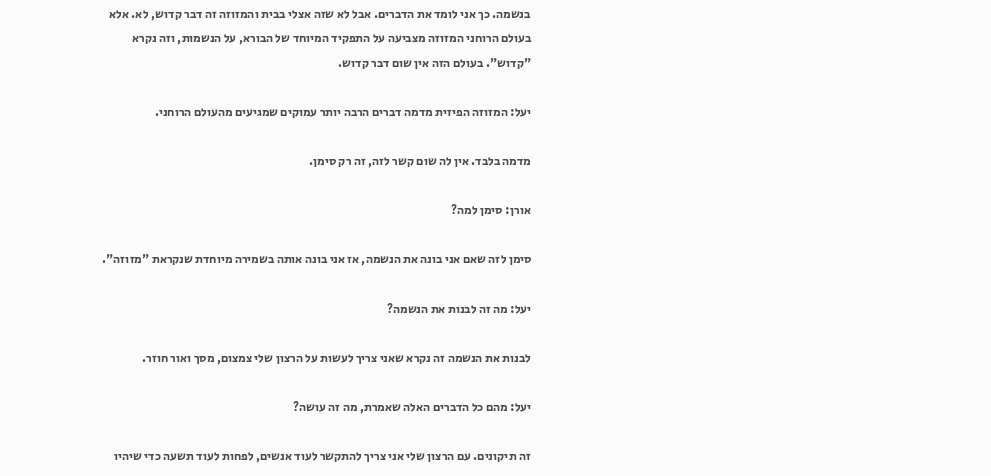בנשמה. כך אני לומד את הדברים. אבל לא שזה אצלי בבית והמזוזה זה דבר קדוש, לא. אלא בעולם הרוחני המזוזה מצביעה על התפקיד המיוחד של הבורא, על הנשמות, וזה נקרא "קדוש". בעולם הזה אין שום דבר קדוש.

יעל: המזוזה הפיזית מדמה דברים הרבה יותר עמוקים שמגיעים מהעולם הרוחני.

מדמה בלבד. אין לה שום קשר לזה, זה רק סימן.

אורן: סימן למה?

סימן לזה שאם אני בונה את הנשמה, אז אני בונה אותה בשמירה מיוחדת שנקראת "מזוזה".

יעל: מה זה לבנות את הנשמה?

לבנות את הנשמה זה נקרא שאני צריך לעשות על הרצון שלי צמצום, מסך ואור חוזר.

יעל: מהם כל הדברים האלה שאמרת, מה זה עושה?

זה תיקונים. עם הרצון שלי אני צריך להתקשר לעוד אנשים, לפחות לעוד תשעה כדי שיהיו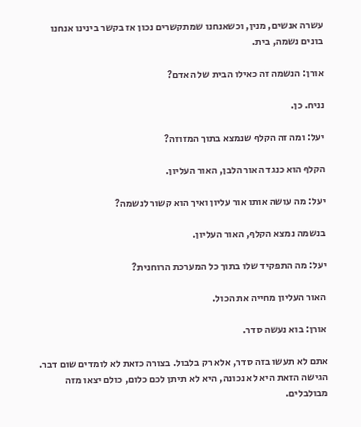עשרה אנשים, מנין, וכשאנחנו שמתקשרים נכון אז בקשר בינינו אנחנו בונים נשמה, בית.

אורן: הנשמה זה כאילו הבית של האדם?

נניח. כן.

יעל: ומה זה הקלף שנמצא בתוך המזוזה?

הקלף הוא כנגד האור הלבן, האור העליון.

יעל: מה עושה אותו אור עליון ואיך הוא קשור לנשמה?

בנשמה נמצא הקלף, האור העליון.

יעל: מה התפקיד שלו בתוך כל המערכת הרוחנית?

האור העליון מחייה את הכול.

אורן: בוא נעשה סדר.

אתם לא תעשו בזה סדר, אלא רק בלבול. בצורה כזאת לא לומדים שום דבר. הגישה הזאת היא לא נכונה, היא לא תיתן לכם כלום, כולם יצאו מזה מבולבלים.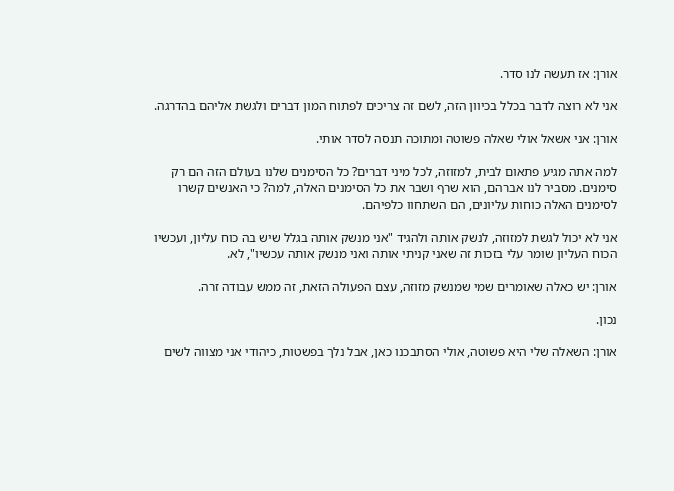אורן: אז תעשה לנו סדר.

אני לא רוצה לדבר בכלל בכיוון הזה, לשם זה צריכים לפתוח המון דברים ולגשת אליהם בהדרגה.

אורן: אני אשאל אולי שאלה פשוטה ומתוכה תנסה לסדר אותי.

למה אתה מגיע פתאום לבית, למזוזה, לכל מיני דברים? כל הסימנים שלנו בעולם הזה הם רק סימנים. מסביר לנו אברהם, הוא שרף ושבר את כל הסימנים האלה, למה? כי האנשים קשרו לסימנים האלה כוחות עליונים, הם השתחוו כלפיהם.

אני לא יכול לגשת למזוזה, לנשק אותה ולהגיד "אני מנשק אותה בגלל שיש בה כוח עליון, ועכשיו הכוח העליון שומר עלי בזכות זה שאני קניתי אותה ואני מנשק אותה עכשיו", לא.

אורן: יש כאלה שאומרים שמי שמנשק מזוזה, עצם הפעולה הזאת, זה ממש עבודה זרה.

נכון.

אורן: השאלה שלי היא פשוטה, אולי הסתבכנו כאן, אבל נלך בפשטות, כיהודי אני מצווה לשים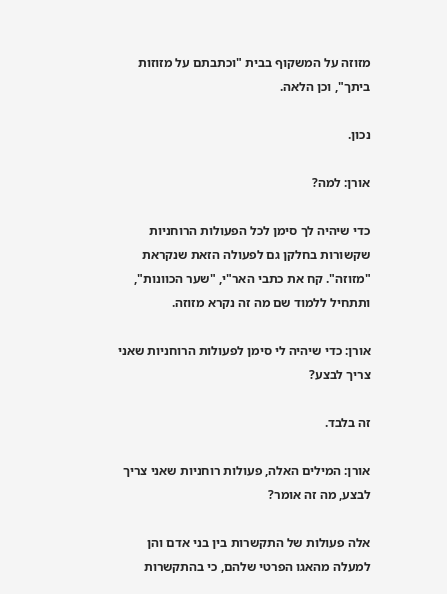מזוזה על המשקוף בבית "וכתבתם על מזוזות ביתך", וכן הלאה.

נכון.

אורן: למה?

כדי שיהיה לך סימן לכל הפעולות הרוחניות שקשורות בחלקן גם לפעולה הזאת שנקראת "מזוזה". קח את כתבי האר"י, "שער הכוונות", ותתחיל ללמוד שם מה זה נקרא מזוזה.

אורן: כדי שיהיה לי סימן לפעולות הרוחניות שאני צריך לבצע?

זה בלבד.

אורן: המילים האלה, פעולות רוחניות שאני צריך לבצע, מה זה אומר?

אלה פעולות של התקשרות בין בני אדם והן למעלה מהאגו הפרטי שלהם, כי בהתקשרות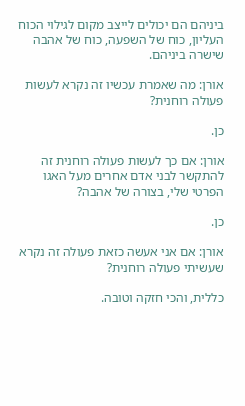ביניהם הם יכולים לייצב מקום לגילוי הכוח העליון, כוח של השפעה, כוח של אהבה שישרה ביניהם.

אורן: מה שאמרת עכשיו זה נקרא לעשות פעולה רוחנית?

כן.

אורן: אם כך לעשות פעולה רוחנית זה להתקשר לבני אדם אחרים מעל האגו הפרטי שלי, בצורה של אהבה?

כן.

אורן: אם אני אעשה כזאת פעולה זה נקרא שעשיתי פעולה רוחנית?

כללית, והכי חזקה וטובה.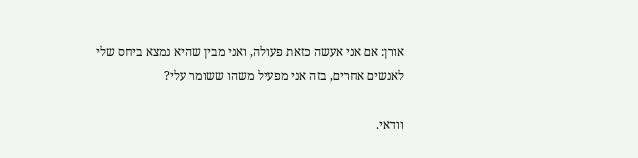אורן: אם אני אעשה כזאת פעולה, ואני מבין שהיא נמצא ביחס שלי לאנשים אחרים, בזה אני מפעיל משהו ששומר עלי?

וודאי.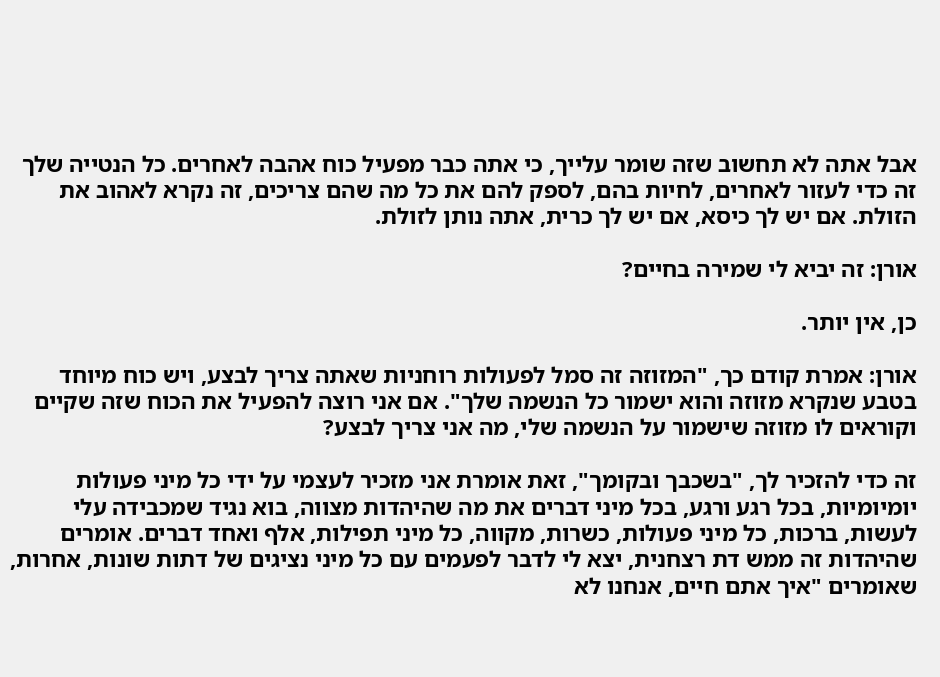אבל אתה לא תחשוב שזה שומר עלייך, כי אתה כבר מפעיל כוח אהבה לאחרים. כל הנטייה שלך זה כדי לעזור לאחרים, לחיות בהם, לספק להם את כל מה שהם צריכים, זה נקרא לאהוב את הזולת. אם יש לך כיסא, אם יש לך כרית, אתה נותן לזולת.

אורן: זה יביא לי שמירה בחיים?

כן, אין יותר.

אורן: אמרת קודם כך, "המזוזה זה סמל לפעולות רוחניות שאתה צריך לבצע, ויש כוח מיוחד בטבע שנקרא מזוזה והוא ישמור כל הנשמה שלך". אם אני רוצה להפעיל את הכוח שזה שקיים וקוראים לו מזוזה שישמור על הנשמה שלי, מה אני צריך לבצע?

זה כדי להזכיר לך, "בשכבך ובקומך", זאת אומרת אני מזכיר לעצמי על ידי כל מיני פעולות יומיומיות, בכל רגע ורגע, בכל מיני דברים את מה שהיהדות מצווה, בוא נגיד שמכבידה עלי לעשות, ברכות, כל מיני פעולות, כשרות, מקווה, כל מיני תפילות, אלף ואחד דברים. אומרים שהיהדות זה ממש דת רצחנית, יצא לי לדבר לפעמים עם כל מיני נציגים של דתות שונות, אחרות, שאומרים "איך אתם חיים, אנחנו לא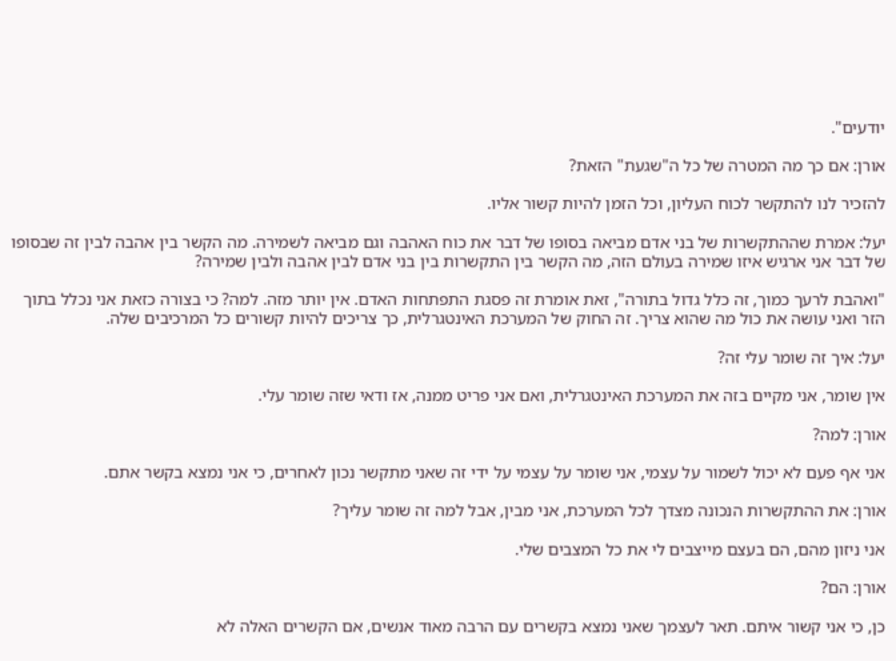יודעים".

אורן: אם כך מה המטרה של כל ה"שגעת" הזאת?

להזכיר לנו להתקשר לכוח העליון, וכל הזמן להיות קשור אליו.

יעל: אמרת שההתקשרות של בני אדם מביאה בסופו של דבר את כוח האהבה וגם מביאה לשמירה. מה הקשר בין אהבה לבין זה שבסופו של דבר אני ארגיש איזו שמירה בעולם הזה, מה הקשר בין התקשרות בין בני אדם לבין אהבה ולבין שמירה?

"ואהבת לרעך כמוך, זה כלל גדול בתורה", זאת אומרת זה פסגת התפתחות האדם. אין יותר מזה. למה? כי בצורה כזאת אני נכלל בתוך הזר ואני עושה את כול מה שהוא צריך. זה החוק של המערכת האינטגרלית, כך צריכים להיות קשורים כל המרכיבים שלה.

יעל: איך זה שומר עלי זה?

אין שומר, אני מקיים בזה את המערכת האינטגרלית, ואם אני פריט ממנה, אז ודאי שזה שומר עלי.

אורן: למה?

אני אף פעם לא יכול לשמור על עצמי, אני שומר על עצמי על ידי זה שאני מתקשר נכון לאחרים, כי אני נמצא בקשר אתם.

אורן: את ההתקשרות הנכונה מצדך לכל המערכת, אני מבין, אבל למה זה שומר עליך?

אני ניזון מהם, הם בעצם מייצבים לי את כל המצבים שלי.

אורן: הם?

כן, כי אני קשור איתם. תאר לעצמך שאני נמצא בקשרים עם הרבה מאוד אנשים, אם הקשרים האלה לא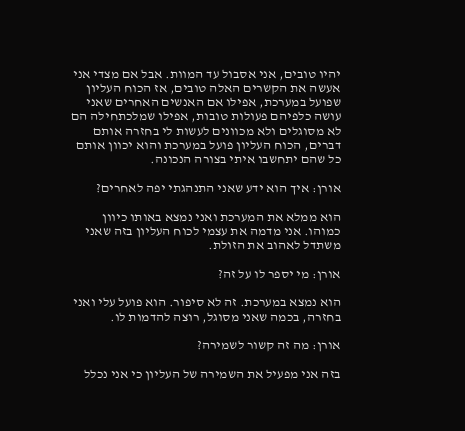יהיו טובים, אני אסבול עד המוות. אבל אם מצדי אני אעשה את הקשרים האלה טובים, אז הכוח העליון שפועל במערכת, אפילו אם האנשים האחרים שאני עושה כלפיהם פעולות טובות, אפילו שמלכתחילה הם לא מסוגלים ולא מכוונים לעשות לי בחזרה אותם דברים, הכוח העליון פועל במערכת והוא יכוון אותם כל שהם יתחשבו איתי בצורה הנכונה.

אורן: איך הוא ידע שאני התנהגתי יפה לאחרים?

הוא ממלא את המערכת ואני נמצא באותו כיוון כמוהו. אני מדמה את עצמי לכוח העליון בזה שאני משתדל לאהוב את הזולת.

אורן: מי יספר לו על זה?

הוא נמצא במערכת. זה לא סיפור. הוא פועל עלי ואני בחזרה, בכמה שאני מסוגל, רוצה להדמות לו.

אורן: מה זה קשור לשמירה?

בזה אני מפעיל את השמירה של העליון כי אני נכלל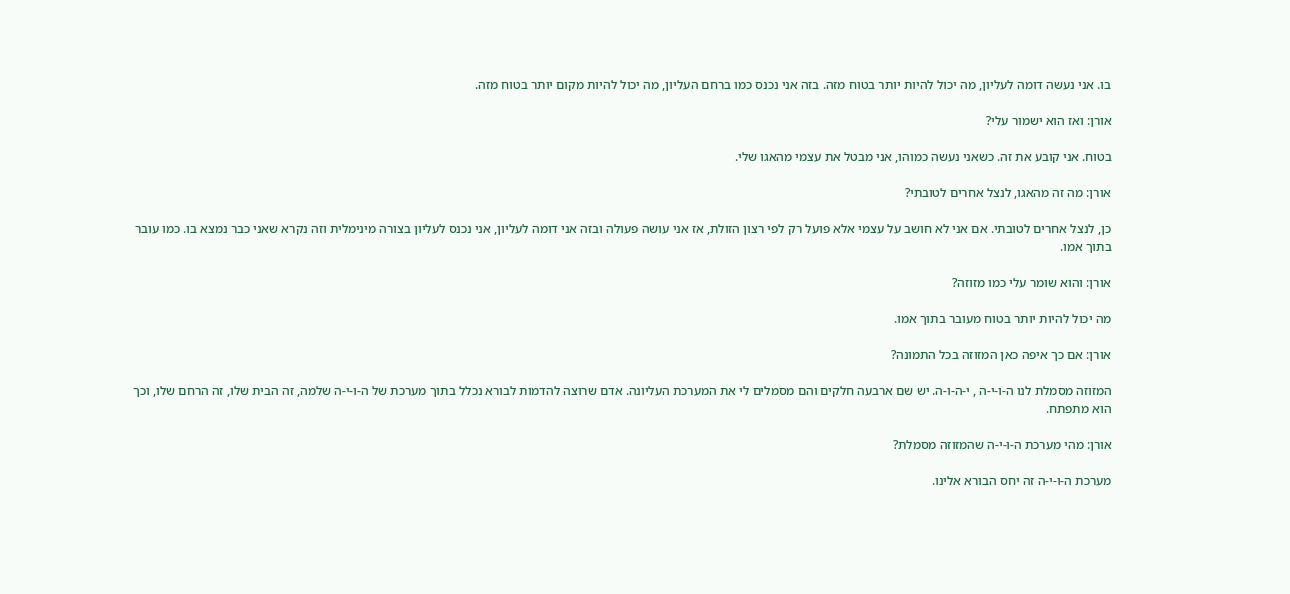בו. אני נעשה דומה לעליון, מה יכול להיות יותר בטוח מזה. בזה אני נכנס כמו ברחם העליון, מה יכול להיות מקום יותר בטוח מזה.

אורן: ואז הוא ישמור עלי?

בטוח. אני קובע את זה. כשאני נעשה כמוהו, אני מבטל את עצמי מהאגו שלי.

אורן: מה זה מהאגו, לנצל אחרים לטובתי?

כן, לנצל אחרים לטובתי. אם אני לא חושב על עצמי אלא פועל רק לפי רצון הזולת, אז אני עושה פעולה ובזה אני דומה לעליון, אני נכנס לעליון בצורה מינימלית וזה נקרא שאני כבר נמצא בו. כמו עובר בתוך אמו.

אורן: והוא שומר עלי כמו מזוזה?

מה יכול להיות יותר בטוח מעובר בתוך אמו.

אורן: אם כך איפה כאן המזוזה בכל התמונה?

המזוזה מסמלת לנו ה-ו-י-ה , י-ה-ו-ה. יש שם ארבעה חלקים והם מסמלים לי את המערכת העליונה. אדם שרוצה להדמות לבורא נכלל בתוך מערכת של ה-ו-י-ה שלמה, זה הבית שלו, זה הרחם שלו, וכך הוא מתפתח.

אורן: מהי מערכת ה-ו-י-ה שהמזוזה מסמלת?

מערכת ה-ו-י-ה זה יחס הבורא אלינו.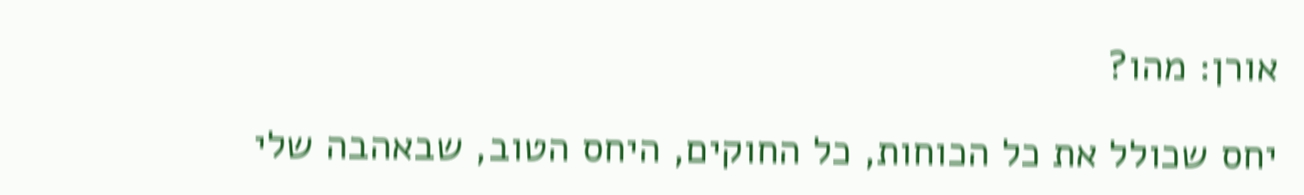אורן: מהו?

יחס שכולל את כל הכוחות, כל החוקים, היחס הטוב, שבאהבה שלי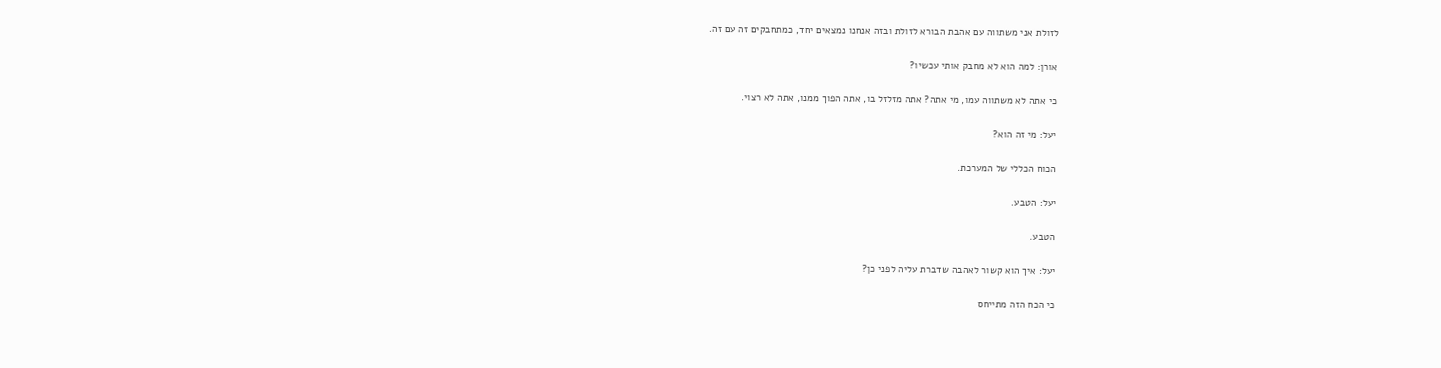לזולת אני משתווה עם אהבת הבורא לזולת ובזה אנחנו נמצאים יחד, כמתחבקים זה עם זה.

אורן: למה הוא לא מחבק אותי עכשיו?

כי אתה לא משתווה עמו, מי אתה? אתה מזלזל בו, אתה הפוך ממנו, אתה לא רצוי.

יעל: מי זה הוא?

הכוח הכללי של המערכת.

יעל: הטבע.

הטבע.

יעל: איך הוא קשור לאהבה שדברת עליה לפני כן?

כי הכח הזה מתייחס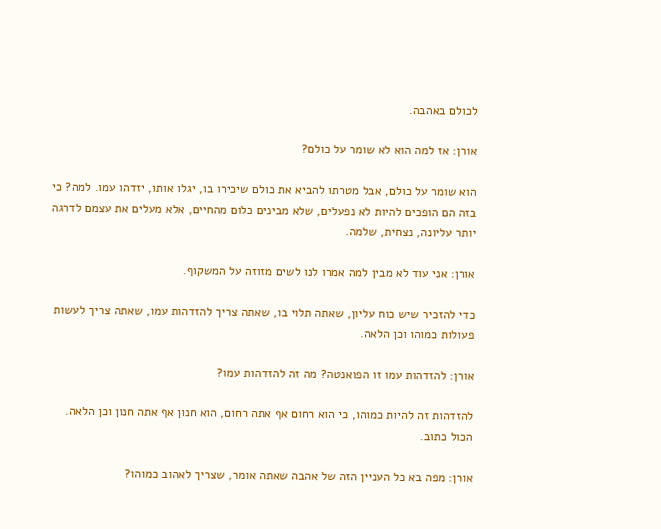לכולם באהבה.

אורן: אז למה הוא לא שומר על כולם?

הוא שומר על כולם, אבל מטרתו להביא את כולם שיכירו בו, יגלו אותו, יזדהו עמו. למה? כי בזה הם הופכים להיות לא נפעלים, שלא מבינים כלום מהחיים, אלא מעלים את עצמם לדרגה יותר עליונה, נצחית, שלמה.

אורן: אני עוד לא מבין למה אמרו לנו לשים מזוזה על המשקוף.

כדי להזכיר שיש כוח עליון, שאתה תלוי בו, שאתה צריך להזדהות עמו, שאתה צריך לעשות פעולות כמוהו וכן הלאה.

אורן: להזדהות עמו זו הפואנטה? מה זה להזדהות עמו?

להזדהות זה להיות כמוהו, כי הוא רחום אף אתה רחום, הוא חנון אף אתה חנון וכן הלאה. הכול כתוב.

אורן: מפה בא כל העניין הזה של אהבה שאתה אומר, שצריך לאהוב כמוהו?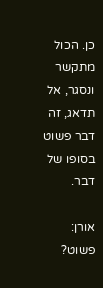כן. הכול מתקשר ונסגר, אל תדאג, זה דבר פשוט בסופו של דבר.

אורן: פשוט?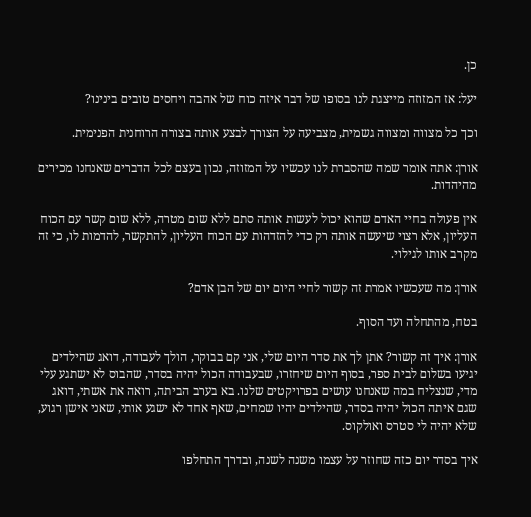כן.

יעל: אז המזוזה מייצגת לנו בסופו של דבר איזה כוח של אהבה ויחסים טובים בינינו?

וכך כל מצווה ומצווה גשמית, מצביעה על הצורך לבצע אותה בצורה הרוחנית הפנימית.

אורן: אתה אומר שמה שהסברת לנו עכשיו על המזוזה, נכון בעצם לכל הדברים שאנחנו מכירים מהיהדות.

אין פעולה בחיי האדם שהוא יכול לעשות אותה סתם ללא שום מטרה, ללא שום קשר עם הכוח העליון, אלא רצוי שיעשה אותה רק כדי להזדהות עם הכוח העליון, להתקשר, להדמות לו, כי זה מקרב אותו לגילוי.

אורן: מה שעכשיו אמרת זה קשור לחיי היום יום של הבן אדם?

בטח, מהתחלה ועד הסוף.

אורן: איך זה קשור? אתן לך את סדר היום שלי, אני קם בבוקר, הולך לעבודה, דואג שהילדים יגיעו בשלום לבית ספר, בסוף היום שיחזרו, שבעבודה הכול יהיה בסדר, שהבוס לא ישתגע עלי מדי, שנצליח במה שאנחנו עושים בפרויקטים שלנו. בא בערב הביתה, רואה את אשתי, דואג שגם איתה הכול יהיה בסדר, שהילדים יהיו שמחים, שאף אחד לא ישגע אותי, שאני אישן רגוע, שלא יהיה לי סטרס ואולקוס.

איך בסדר יום כזה שחוזר על עצמו משנה לשנה, ובדרך התחלפו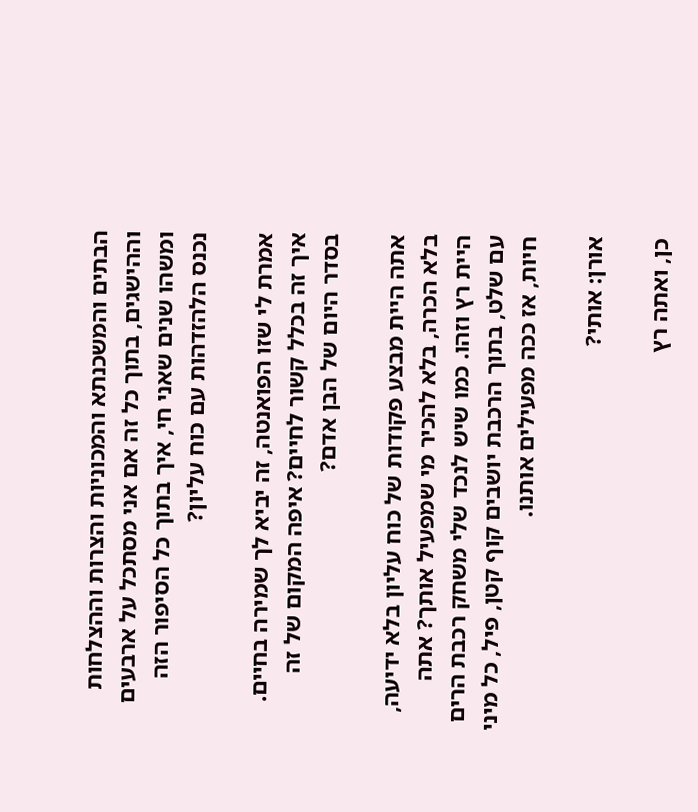הבתים והמשכנתא והמכוניות והצרות וההצלחות וההישגים, בתוך כל זה אם אני מסתכל על ארבעים ומשהו שנים שאני חי, איך בתוך כל הסיפור הזה נכנס הלהזדהות עם כוח עליון?

אמרת לי שזו הפואנטה, זה יביא לך שמירה בחיים. איך זה בכלל קשור לחיים? איפה המקום של זה בסדר היום של הבן אדם?

אתה היית מבצע פקודות של כוח עליון בלא ידיעה, בלא הכרה, בלא להכיר מי שמפעיל אותך? אתה היית רץ וזהו. כמו שיש לנכד שלי משחק רכבת הרים עם שלט, בתוך הרכבת יושבים קוף קטן, פיל, כל מיני חיות, אז ככה מפעילים אותנו.

אורן: אותי?

כן, ואתה רץ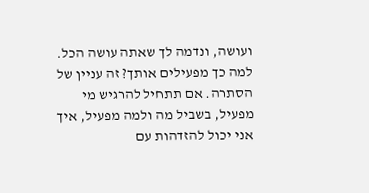ועושה, ונדמה לך שאתה עושה הכל. למה כך מפעילים אותך? זה עניין של הסתרה. אם תתחיל להרגיש מי מפעיל, בשביל מה ולמה מפעיל, איך אני יכול להזדהות עם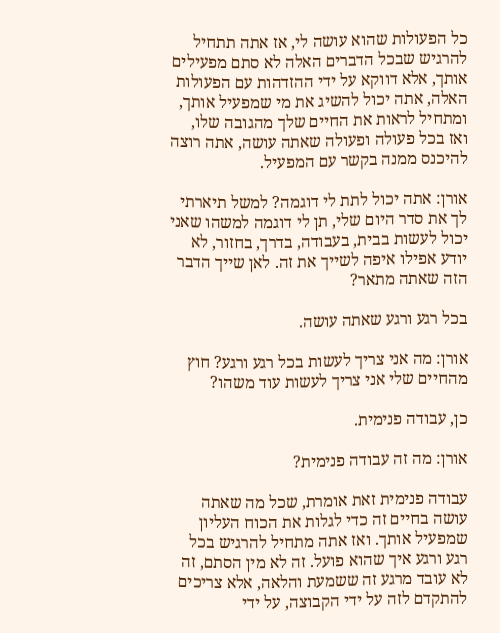כל הפעולות שהוא עושה לי, אז אתה תתחיל להרגיש שבכל הדברים האלה לא סתם מפעילים אותך, אלא דווקא על ידי ההזדהות עם הפעולות האלה, אתה יכול להשיג את מי שמפעיל אותך, ומתחיל לראות את החיים שלך מהגובה שלו, ואז בכל פעולה ופעולה שאתה עושה, אתה רוצה להיכנס ממנה בקשר עם המפעיל.

אורן: אתה יכול לתת לי דוגמה? למשל תיארתי לך את סדר היום שלי, תן לי דוגמה למשהו שאני יכול לעשות בבית, בעבודה, בדרך, בחזור, לא יודע אפילו איפה לשייך את זה. לאן שייך הדבר הזה שאתה מתאר?

בכל רגע ורגע שאתה עושה.

אורן: מה אני צריך לעשות בכל רגע ורגע? חוץ מהחיים שלי אני צריך לעשות עוד משהו?

כן, עבודה פנימית.

אורן: מה זה עבודה פנימית?

עבודה פנימית זאת אומרת, שכל מה שאתה עושה בחיים זה כדי לגלות את הכוח העליון שמפעיל אותך. ואז אתה מתחיל להרגיש בכל רגע ורגע איך שהוא פועל. זה לא מין הסתם, זה לא עובד מרגע זה ששמעת והלאה, אלא צריכים להתקדם לזה על ידי הקבוצה, על ידי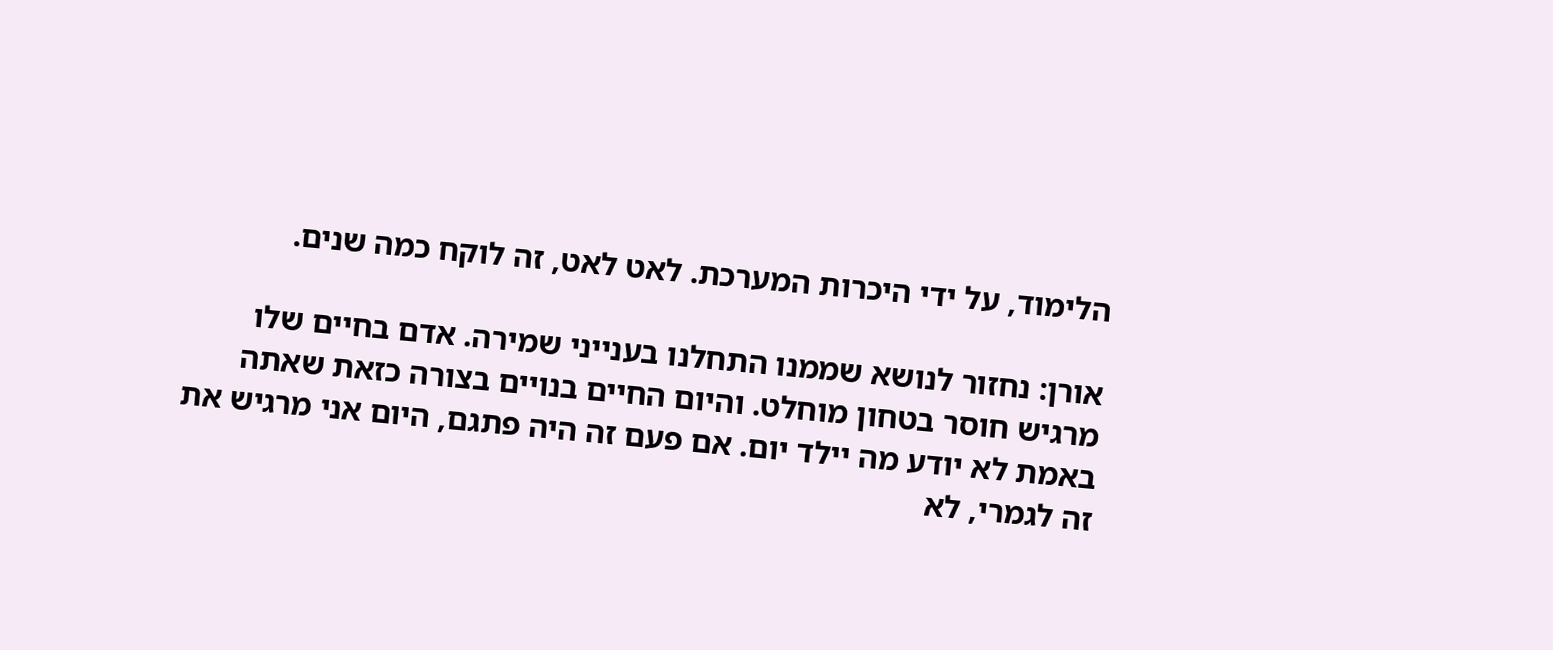הלימוד, על ידי היכרות המערכת. לאט לאט, זה לוקח כמה שנים.

אורן: נחזור לנושא שממנו התחלנו בענייני שמירה. אדם בחיים שלו מרגיש חוסר בטחון מוחלט. והיום החיים בנויים בצורה כזאת שאתה באמת לא יודע מה יילד יום. אם פעם זה היה פתגם, היום אני מרגיש את זה לגמרי, לא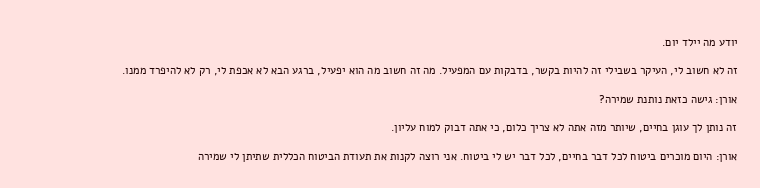יודע מה יילד יום.

זה לא חשוב לי, העיקר בשבילי זה להיות בקשר, בדבקות עם המפעיל. מה זה חשוב מה הוא יפעיל, ברגע הבא לא אכפת לי, רק לא להיפרד ממנו.

אורן: גישה כזאת נותנת שמירה?

זה נותן לך עוגן בחיים, שיותר מזה אתה לא צריך כלום, כי אתה דבוק למוח עליון.

אורן: היום מוכרים ביטוח לכל דבר בחיים, לכל דבר יש לי ביטוח. אני רוצה לקנות את תעודת הביטוח הכללית שתיתן לי שמירה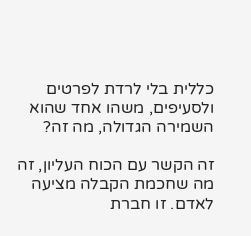כללית בלי לרדת לפרטים ולסעיפים, משהו אחד שהוא השמירה הגדולה, מה זה?

זה הקשר עם הכוח העליון, זה מה שחכמת הקבלה מציעה לאדם. זו חברת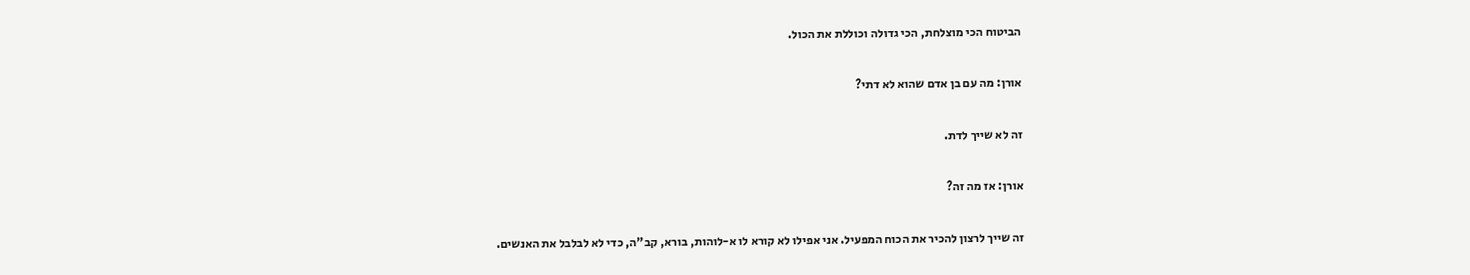הביטוח הכי מוצלחת, הכי גדולה וכוללת את הכול.

אורן: מה עם בן אדם שהוא לא דתי?

זה לא שייך לדת.

אורן: אז מה זה?

זה שייך לרצון להכיר את הכוח המפעיל. אני אפילו לא קורא לו א-לוהות, בורא, קב"ה, כדי לא לבלבל את האנשים.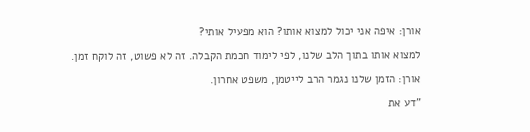אורן: איפה אני יכול למצוא אותו? הוא מפעיל אותי?

למצוא אותו בתוך הלב שלנו, לפי לימוד חכמת הקבלה. זה לא פשוט, זה לוקח זמן.

אורן: הזמן שלנו נגמר הרב לייטמן, משפט אחרון.

"דע את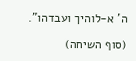ה' א-לוהיך ועבדהו".

(סוף השיחה)